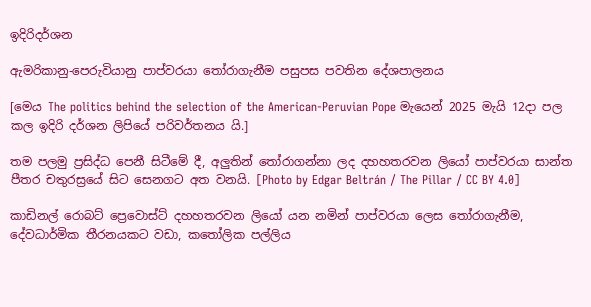ඉදිරිදර්ශන

ඇමරිකානු-පෙරුවියානු පාප්වරයා තෝරාගැනීම පසුපස පවතින දේශපාලනය

[මෙය The politics behind the selection of the American-Peruvian Pope මැයෙන් 2025 මැයි 12දා පල කල ඉදිරි දර්ශන ලිපියේ පරිවර්තනය යි.]

තම පලමු ප්‍රසිද්ධ පෙනී සිටීමේ දී, අලුතින් තෝරාගන්නා ලද දහහතරවන ලියෝ පාප්වරයා සාන්ත පීතර චතුරස්‍රයේ සිට සෙනගට අත වනයි. [Photo by Edgar Beltrán / The Pillar / CC BY 4.0]

කාඩිනල් රොබට් ප්‍රෙවොස්ට් දහහතරවන ලියෝ යන නමින් පාප්වරයා ලෙස තෝරාගැනීම, දේවධාර්මික තීරනයකට වඩා, කතෝලික පල්ලිය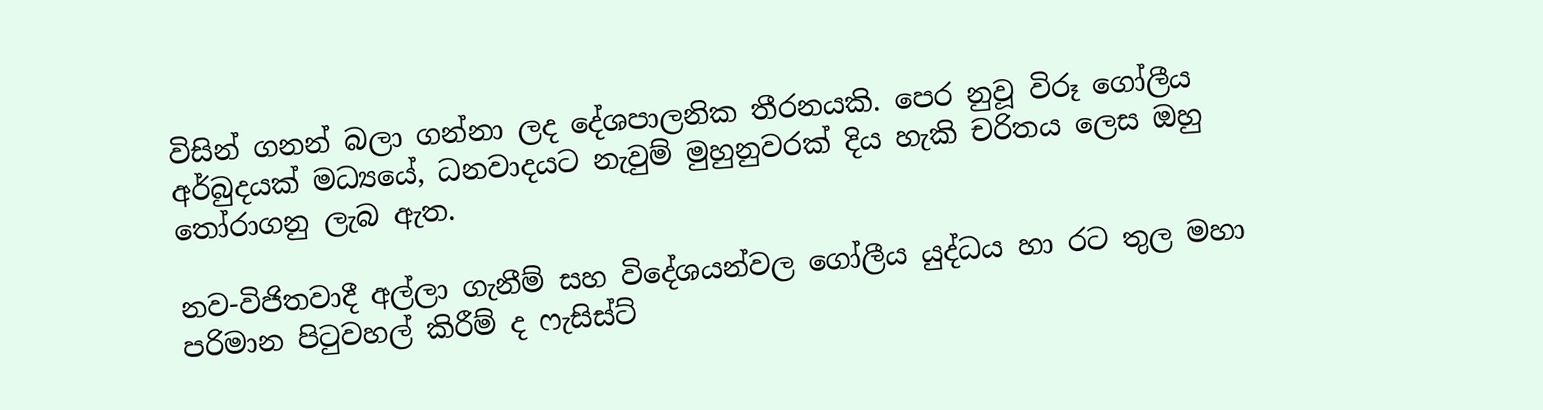විසින් ගනන් බලා ගන්නා ලද දේශපාලනික තීරනයකි. පෙර නුවූ විරූ ගෝලීය අර්බුදයක් මධ්‍යයේ, ධනවාදයට නැවුම් මුහුනුවරක් දිය හැකි චරිතය ලෙස ඔහු තෝරාගනු ලැබ ඇත.

නව-විජිතවාදී අල්ලා ගැනීම් සහ විදේශයන්වල ගෝලීය යුද්ධය හා රට තුල මහා පරිමාන පිටුවහල් කිරීම් ද ෆැසිස්ට්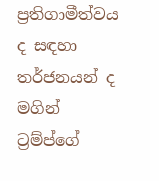ප්‍රතිගාමීත්වය ද සඳහා තර්ජනයන් ද මගින් ට්‍රම්ප්ගේ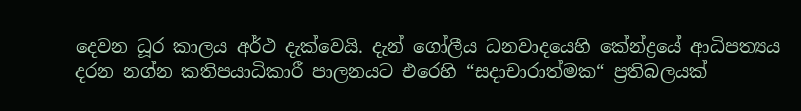දෙවන ධූර කාලය අර්ථ දැක්වෙයි. දැන් ගෝලීය ධනවාදයෙහි කේන්ද්‍රයේ ආධිපත්‍යය දරන නග්න කතිපයාධිකාරී පාලනයට එරෙහි “සදාචාරාත්මක“ ප්‍රතිබලයක්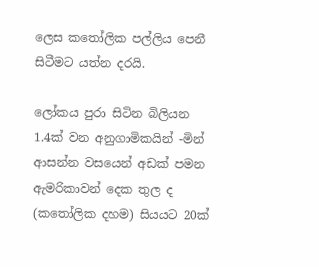ලෙස කතෝලික පල්ලිය පෙනී සිටීමට යත්න දරයි.

ලෝකය පුරා සිටින බිලියන 1.4ක් වන අනුගාමිකයින් -මින් ආසන්න වසයෙන් අඩක් පමන ඇමරිකාවන් දෙක තුල ද (කතෝලික දහම) සියයට 20ක්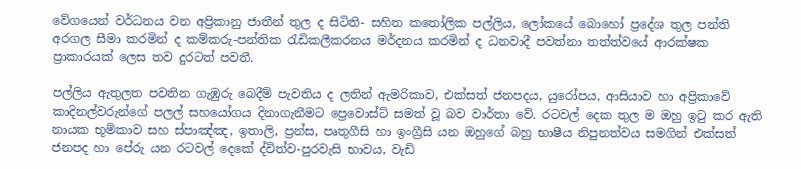වේගයෙන් වර්ධනය වන අප්‍රිකානු ජාතීන් තුල ද සිටිති- සහිත කතෝලික පල්ලිය, ලෝකයේ බොහෝ ප්‍රදේශ තුල පන්ති අරගල සීමා කරමින් ද කම්කරු-පන්තික රැඩිකලීකරනය මර්දනය කරමින් ද ධනවාදී පවත්නා තත්ත්වයේ ආරක්ෂක ප්‍රාකාරයක් ලෙස තව දුරටත් පවතී.

පල්ලිය ඇතුලත පවතින ගැඹුරු බෙදීම් පැවතිය ද ලතින් ඇමරිකාව, එක්සත් ජනපදය, යුරෝපය, ආසියාව හා අප්‍රිකාවේ කාදිනල්වරුන්ගේ පලල් සහයෝගය දිනාගැනීමට ප්‍රෙවොස්ට් සමත් වූ බව වාර්තා වේ. රටවල් දෙක තුල ම ඔහු ඉටු කර ඇති නායක භූමිකාව සහ ස්පාඤ්ඤ, ඉතාලි, ප්‍රන්ස, පෘතුගීසි හා ඉංග්‍රීසි යන ඔහුගේ බහු භාෂීය නිපුනත්වය සමගින් එක්සත් ජනපද හා පේරු යන රටවල් දෙකේ ද්විත්ව-පුරවැසි භාවය, වැඩි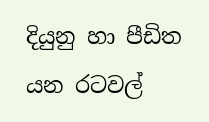දියුනු හා පීඩිත යන රටවල්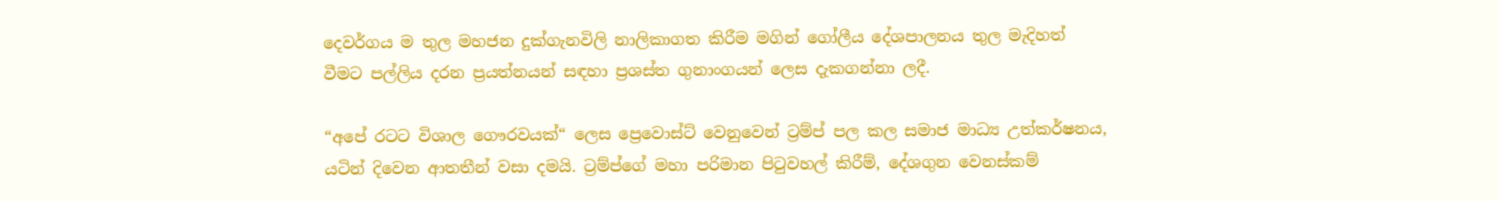දෙවර්ගය ම තුල මහජන දුක්ගැනවිලි නාලිකාගත කිරීම මගින් ගෝලීය දේශපාලනය තුල මැදිහත් වීමට පල්ලිය දරන ප්‍රයත්නයන් සඳහා ප්‍රශස්ත ගුනාංගයන් ලෙස දැකගන්නා ලදී.

“අපේ රටට විශාල ගෞරවයක්“ ලෙස ප්‍රෙවොස්ට් වෙනුවෙන් ට්‍රම්ප් පල කල සමාජ මාධ්‍ය උත්කර්ෂනය, යටින් දිවෙන ආතතීන් වසා දමයි. ට්‍රම්ප්ගේ මහා පරිමාන පිටුවහල් කිරීම්, දේශගුන වෙනස්කම්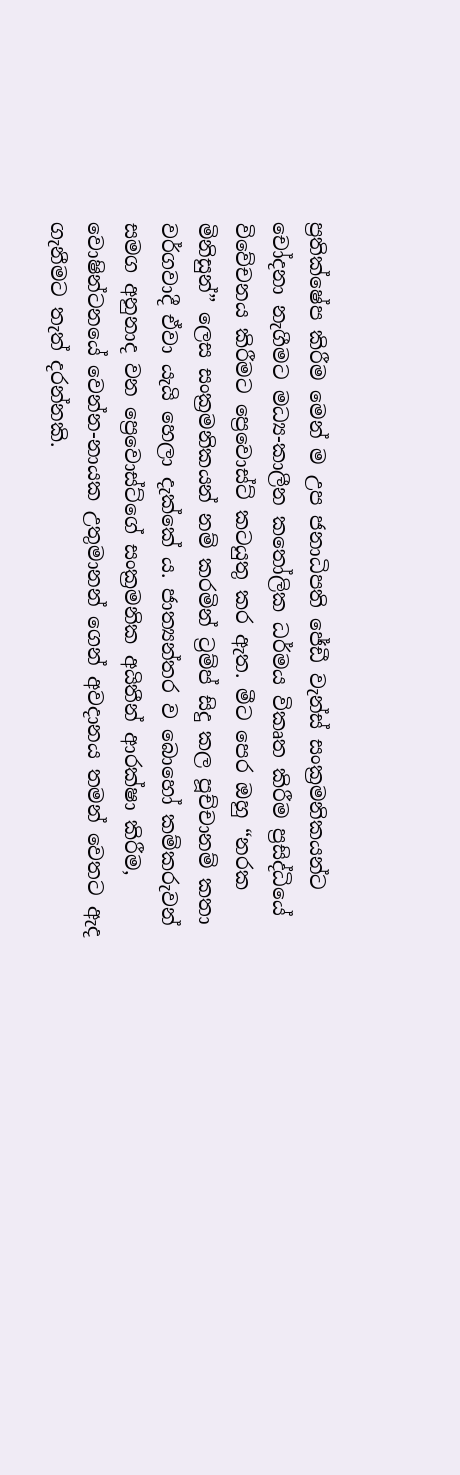ප්‍රතික්ෂේප කිරීම මෙන් ම උප ජනාධිපති ජේඩී වැන්ස් සංක්‍රමනිකයන්ට චෝදනා නැගීමට මධ්‍ය-කාලීන කතෝලික ධර්මය විකෘත කිරීම ප්‍රසිද්ධියේ විවේචනය කිරීමට ප්‍රෙවොස්ට් කටයුතු කර ඇත. මීට පෙර ඔහු “නරක මිනිසුන්” ලෙස සංක්‍රමනිකයන් නම් කරමින් ට්‍රම්ප් සිදු කල පූච්චානම් කතා වර්ගවාදී ඒවා යැයි හෙලා දැක්කේ ය. ජාත්‍යන්තර ව බොහෝ කම්කරුවන් සමග අනුනාද වන ප්‍රෙවොස්ට්ගේ සංක්‍රමනික අයිතීන් ආරක්ෂා කිරීම, වොෂින්ටනයේ වෙන්න-නායක උතුමානන් ගෙන් අවදානය තමන් වෙතට ඇද ගැනීමට තැත් දරන්නකි.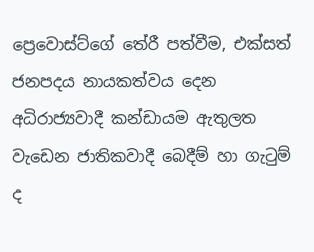ප්‍රෙවොස්ට්ගේ තේරී පත්වීම, එක්සත් ජනපදය නායකත්වය දෙන අධිරාජ්‍යවාදී කන්ඩායම ඇතුලත වැඩෙන ජාතිකවාදී බෙදීම් හා ගැටුම් ද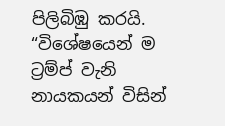පිලිබිඹු කරයි. “විශේෂයෙන් ම ට්‍රම්ප් වැනි නායකයන් විසින්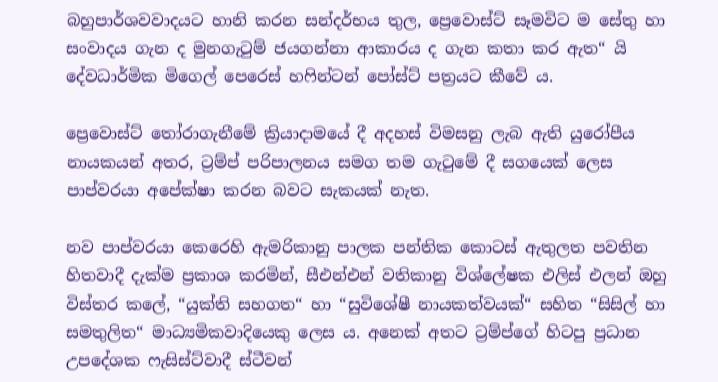බහුපාර්ශවවාදයට හානි කරන සන්දර්භය තුල, ප්‍රෙවොස්ට් සෑමවිට ම සේතු හා සංවාදය ගැන ද මුනගැටුම් ජයගන්නා ආකාරය ද ගැන කතා කර ඇත“ යි දේවධාර්මික මිගෙල් පෙරෙස් හෆින්ටන් පෝස්ට් පත්‍රයට කීවේ ය.

ප්‍රෙවොස්ට් තෝරාගැනීමේ ක්‍රියාදාමයේ දී අදහස් විමසනු ලැබ ඇති යුරෝපීය නායකයන් අතර, ට්‍රම්ප් පරිපාලනය සමග තම ගැටුමේ දී සගයෙක් ලෙස පාප්වරයා අපේක්ෂා කරන බවට සැකයක් නැත.

නව පාප්වරයා කෙරෙහි ඇමරිකානු පාලක පන්තික කොටස් ඇතුලත පවතින හිතවාදී දැක්ම ප්‍රකාශ කරමින්, සීඑන්එන් වතිකානු විශ්ලේෂක එලිස් එලන් ඔහු විස්තර කලේ, “යුක්ති සහගත“ හා “සුවිශේෂී නායකත්වයක්“ සහිත “සිසිල් හා සමතුලිත“ මාධ්‍යමිකවාදියෙකු ලෙස ය. අනෙක් අතට ට්‍රම්ප්ගේ හිටපු ප්‍රධාන උපදේශක ෆැසිස්ට්වාදී ස්ටීවන්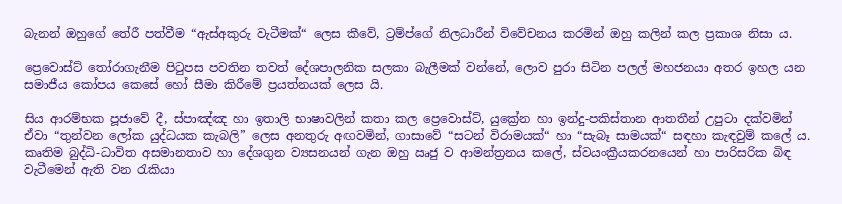බැනන් ඔහුගේ තේරී පත්වීම “ඇස්අකුරු වැටීමක්“ ලෙස කීවේ, ට්‍රම්ප්ගේ නිලධාරීන් විවේචනය කරමින් ඔහු කලින් කල ප්‍රකාශ නිසා ය.

ප්‍රෙවොස්ට් තෝරාගැනීම පිටුපස පවතින තවත් දේශපාලනික සලකා බැලීමක් වන්නේ, ලොව පුරා සිටින පලල් මහජනයා අතර ඉහල යන සමාජීය කෝපය කෙසේ හෝ සීමා කිරීමේ ප්‍රයත්නයක් ලෙස යි.

සිය ආරම්භක පූජාවේ දී, ස්පාඤ්ඤ හා ඉතාලි භාෂාවලින් කතා කල ප්‍රෙවොස්ට්, යුක්‍රේන හා ඉන්දු-පකිස්තාන ආතතීන් උපුටා දක්වමින් ඒවා “තුන්වන ලෝක යුද්ධයක කැබලි” ලෙස අනතුරු අඟවමින්, ගාසාවේ “සටන් විරාමයක්“ හා “සැබෑ සාමයක්“ සඳහා කැඳවුම් කලේ ය. කෘතිම බුද්ධි-ධාවිත අසමානතාව හා දේශගුන ව්‍යසනයන් ගැන ඔහු ඍජු ව ආමන්ත්‍රනය කලේ, ස්වයංක්‍රීයකරනයෙන් හා පාරිසරික බිඳ වැටීමෙන් ඇති වන රැකියා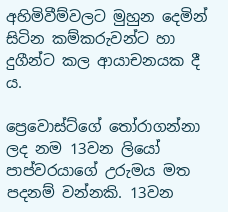අහිමිවීම්වලට මුහුන දෙමින් සිටින කම්කරුවන්ට හා දුගීන්ට කල ආයාචනයක දී ය.

ප්‍රෙවොස්ට්ගේ තෝරාගන්නා ලද නම 13වන ලියෝ පාප්වරයාගේ උරුමය මත පදනම් වන්නකි. 13වන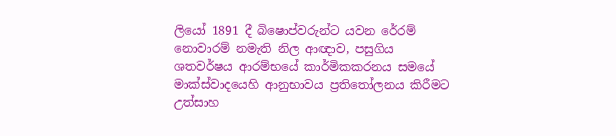ලියෝ 1891 දී බිෂොප්වරුන්ට යවන රේරම් නොවාරම් නමැති නිල ආඥාව, පසුගිය ශතවර්ෂය ආරම්භයේ කාර්මිකකරනය සමයේ මාක්ස්වාදයෙහි ආනුභාවය ප්‍රතිතෝලනය කිරීමට උත්සාහ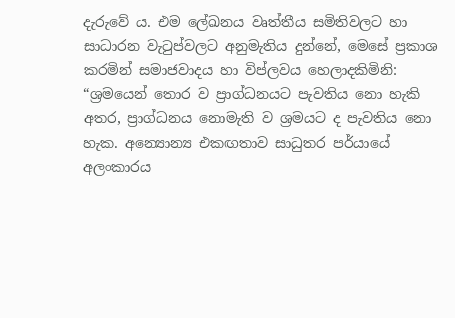දැරුවේ ය. එම ලේඛනය වෘත්තීය සමිතිවලට හා සාධාරන වැටුප්වලට අනුමැතිය දුන්නේ, මෙසේ ප්‍රකාශ කරමින් සමාජවාදය හා විප්ලවය හෙලාදකිමිනි: “ශ්‍රමයෙන් තොර ව ප්‍රාග්ධනයට පැවතිය නො හැකි අතර, ප්‍රාග්ධනය නොමැති ව ශ්‍රමයට ද පැවතිය නො හැක. අන්‍යොන්‍ය එකඟතාව සාධුතර පර්යායේ අලංකාරය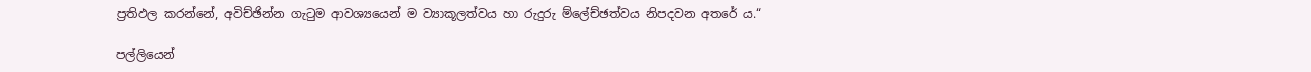ප්‍රතිඵල කරන්නේ, අවිච්ඡින්න ගැටුම ආවශ්‍යයෙන් ම ව්‍යාකූලත්වය හා රුදුරු ම්ලේච්ඡත්වය නිපදවන අතරේ ය.“

පල්ලියෙන්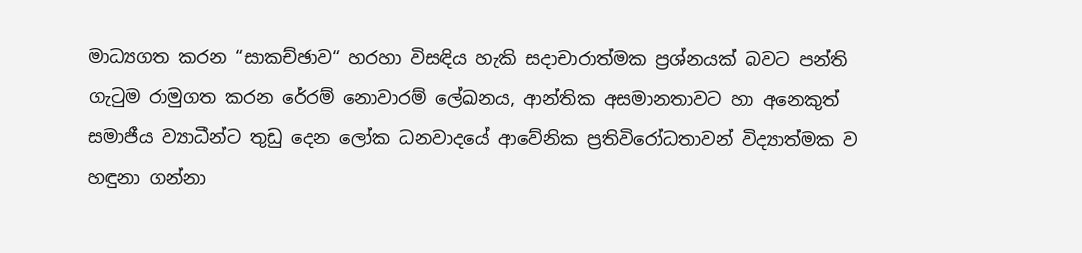මාධ්‍යගත කරන “සාකච්ඡාව“ හරහා විසඳිය හැකි සදාචාරාත්මක ප්‍රශ්නයක් බවට පන්ති ගැටුම රාමුගත කරන රේරම් නොවාරම් ලේඛනය, ආන්තික අසමානතාවට හා අනෙකුත් සමාජීය ව්‍යාධීන්ට තුඩු දෙන ලෝක ධනවාදයේ ආවේනික ප්‍රතිවිරෝධතාවන් විද්‍යාත්මක ව හඳුනා ගන්නා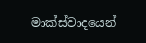මාක්ස්වාදයෙන්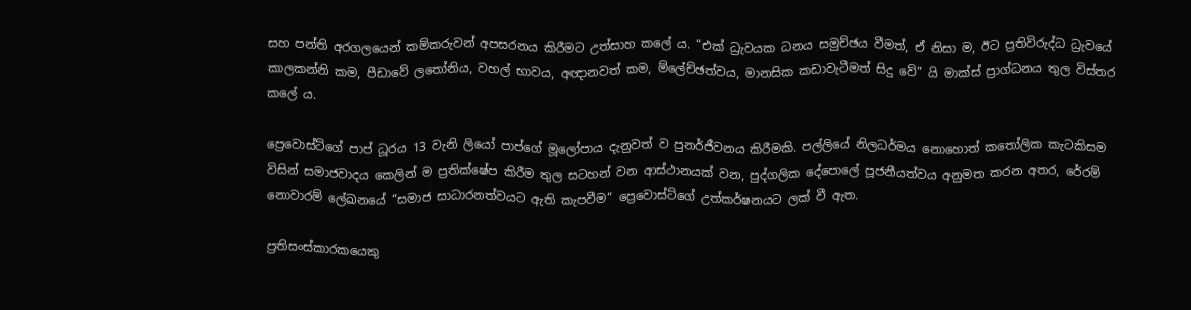සහ පන්ති අරගලයෙන් කම්කරුවන් අපසරනය කිරීමට උත්සාහ කලේ ය. “එක් ධ්‍රැවයක ධනය සමුච්ඡය වීමත්, ඒ නිසා ම, ඊට ප්‍රතිවිරුද්ධ ධ්‍රැවයේ කාලකන්නි කම, පීඩාවේ ලතෝනිය, වහල් භාවය, අඥානවත් කම, ම්ලේච්ඡත්වය, මානසික කඩාවැටීමත් සිදු වේ” යි මාක්ස් ප්‍රාග්ධනය තුල විස්තර කලේ ය.

ප්‍රෙවොස්ට්ගේ පාප් ධූරය 13 වැනි ලියෝ පාප්ගේ මූලෝපාය දැනුවත් ව පුනර්ජීවනය කිරීමකි. පල්ලියේ නිලධර්මය නොහොත් කතෝලික කැටකිසම විසින් සමාජවාදය කෙලින් ම ප්‍රතික්ෂේප කිරීම තුල සටහන් වන ආස්ථානයක් වන, පුද්ගලික දේපොලේ පූජනීයත්වය අනුමත කරන අතර, රේරම් නොවාරම් ලේඛනයේ “සමාජ සාධාරනත්වයට ඇති කැපවීම“ ප්‍රෙවොස්ට්ගේ උත්කර්ෂනයට ලක් වී ඇත.

ප්‍රතිසංස්කාරකයෙකු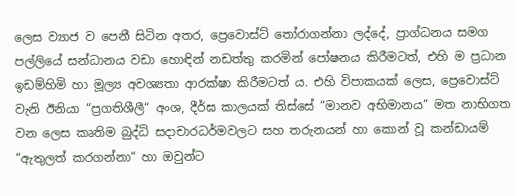ලෙස ව්‍යාජ ව පෙනී සිටින අතර, ප්‍රෙවොස්ට් තෝරාගන්නා ලද්දේ, ප්‍රාග්ධනය සමග පල්ලියේ සන්ධානය වඩා හොඳින් නඩත්තු කරමින් පෝෂනය කිරීමටත්, එහි ම ප්‍රධාන ඉඩම්හිමි හා මූල්‍ය අවශ්‍යතා ආරක්ෂා කිරීමටත් ය. එහි විපාකයක් ලෙස, ප්‍රෙවොස්ට් වැනි ඊනියා “ප්‍රගතිශීලී“ අංශ, දීර්ඝ කාලයක් තිස්සේ “මානව අභිමානය“ මත නාභිගත වන ලෙස කෘතිම බුද්ධි සදාචාරධර්මවලට සහ තරුනයන් හා කොන් වූ කන්ඩායම් “ඇතුලත් කරගන්නා“ හා ඔවුන්ට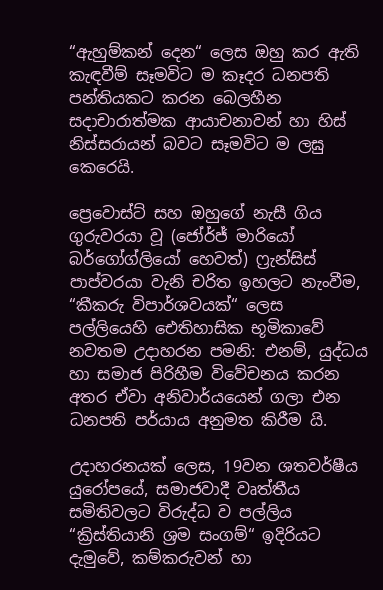“ඇහුම්කන් දෙන“ ලෙස ඔහු කර ඇති කැඳවීම් සෑමවිට ම කෑදර ධනපති පන්තියකට කරන බෙලහීන සදාචාරාත්මක ආයාචනාවන් හා හිස් නිස්සරායන් බවට සෑමවිට ම ලඝු කෙරෙයි.

ප්‍රෙවොස්ට් සහ ඔහුගේ නැසී ගිය ගුරුවරයා වූ (ජෝර්ජ් මාරියෝ බර්ගෝග්ලියෝ හෙවත්) ෆ්‍රැන්සිස් පාප්වරයා වැනි චරිත ඉහලට නැංවීම, “කීකරු විපාර්ශවයක්“ ලෙස පල්ලියෙහි ඓතිහාසික භූමිකාවේ නවතම උදාහරන පමනි: එනම්, යුද්ධය හා සමාජ පිරිහීම විවේචනය කරන අතර ඒවා අනිවාර්යයෙන් ගලා එන ධනපති පර්යාය අනුමත කිරීම යි.

උදාහරනයක් ලෙස, 19වන ශතවර්ෂීය යුරෝපයේ, සමාජවාදී වෘත්තීය සමිතිවලට විරුද්ධ ව පල්ලිය “ක්‍රිස්තියානි ශ්‍රම සංගම්“ ඉදිරියට දැමුවේ, කම්කරුවන් හා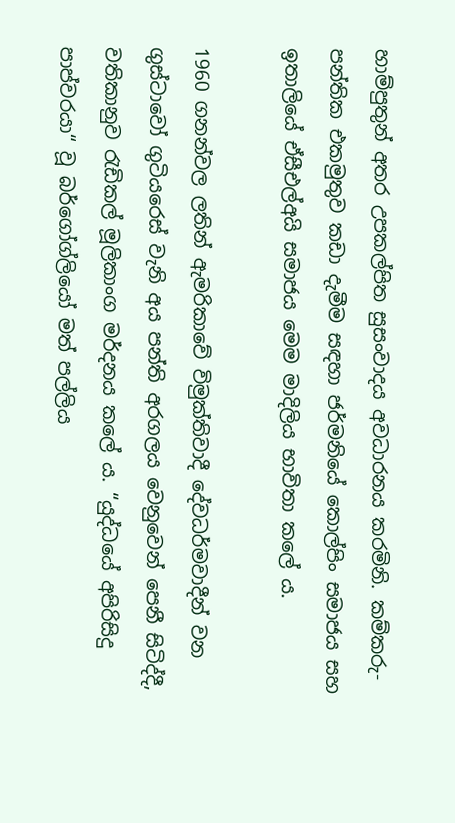හාම්පුතුන් අතර උපකල්පිත සුසංවාදය අවධාරනය කරමිනි. කම්කරු-පන්තික එකමුතුව කඩා දැමීම සඳහා ජර්මනියේ කොල්පිං සමාජය සහ ඉතාලියේ ඒසීඑල්අයි සමාජය මෙම මාදිලිය භාවිතා කලේ ය.

1960 ගනන්වල ලතින් ඇමරිකාවේ විමුක්තිවාදී දේවධර්මවාදීන් වන ගුස්ටාවෝ ගුටියරෙස් වැනි අය පන්ති අරගලය වෙනුවෙන් පෙනී සිටිද්දී, වතිකානුව රැඩිකල් මූලිකාංග මර්දනය කලේ ය. “යුද්ධයේ අපිරිසිදු පාප්වරයා“ වූ බර්ගෝග්ලියෝ මත් පල්ලිය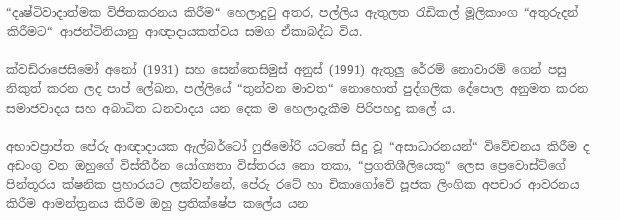“දෘෂ්ටිවාදාත්මක විජිතකරනය කිරීම“ හෙලාදුටු අතර, පල්ලිය ඇතුලත රැඩිකල් මූලිකාංග “අතුරුදන් කිරීමට“ ආජන්ටිනියානු ආඥාදායකත්වය සමග ඒකාබද්ධ විය.

ක්වඩ්රාජෙසිමෝ අනෝ (1931) සහ සෙන්තෙසිමුස් අනුස් (1991) ඇතුලු රේරම් නොවාරම් ගෙන් පසු නිකුත් කරන ලද පාප් ලේඛන, පල්ලියේ “තුන්වන මාවත“ නොහොත් පුද්ගලික දේපොල අනුමත කරන සමාජවාදය සහ අබාධිත ධනවාදය යන දෙක ම හෙලාදැකීම පිරිපහදු කලේ ය.

අභාවප්‍රාප්ත පේරු ආඥාදායක ඇල්බර්ටෝ ෆුජිමෝරි යටතේ සිදු වූ “අසාධාරනයන්“ විවේචනය කිරීම ද අඩංගු වන ඔහුගේ විස්තීර්න යෝග්‍යතා විස්තරය නො තකා, “ප්‍රගතිශීලියෙකු“ ලෙස ප්‍රෙවොස්ට්ගේ පින්තූරය ක්ෂනික ප්‍රහාරයට ලක්වන්නේ, පේරු රටේ හා චිකාගෝවේ පූජක ලිංගික අපචාර ආවරනය කිරීම ආමන්ත්‍රනය කිරීම ඔහු ප්‍රතික්ෂේප කලේය යන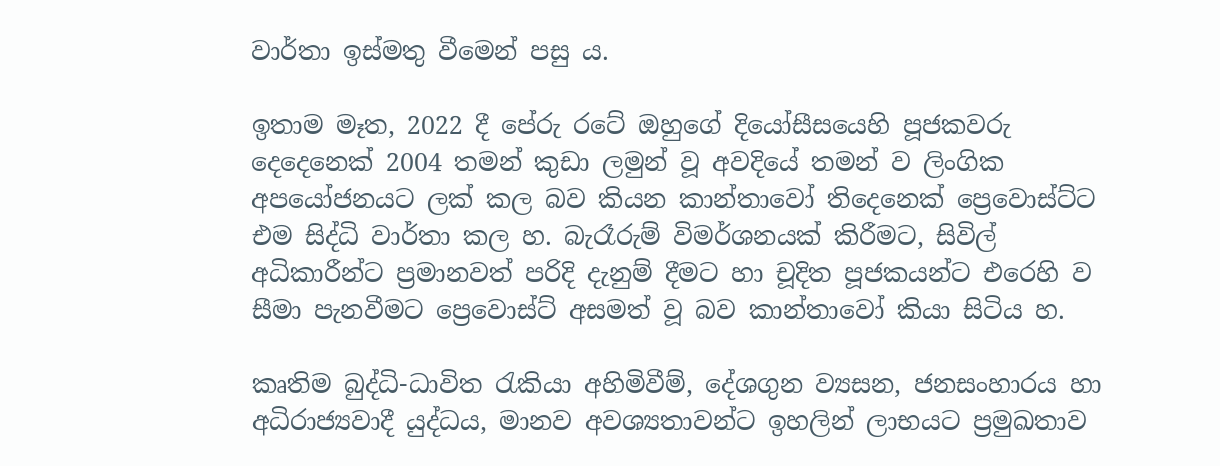වාර්තා ඉස්මතු වීමෙන් පසු ය.

ඉතාම මෑත, 2022 දී පේරු රටේ ඔහුගේ දියෝසීසයෙහි පූජකවරු දෙදෙනෙක් 2004 තමන් කුඩා ලමුන් වූ අවදියේ තමන් ව ලිංගික අපයෝජනයට ලක් කල බව කියන කාන්තාවෝ තිදෙනෙක් ප්‍රෙවොස්ට්ට එම සිද්ධි වාර්තා කල හ. බැරෑරුම් විමර්ශනයක් කිරීමට, සිවිල් අධිකාරීන්ට ප්‍රමානවත් පරිදි දැනුම් දීමට හා චූදිත පූජකයන්ට එරෙහි ව සීමා පැනවීමට ප්‍රෙවොස්ට් අසමත් වූ බව කාන්තාවෝ කියා සිටිය හ.

කෘතිම බුද්ධි-ධාවිත රැකියා අහිමිවීම්, දේශගුන ව්‍යසන, ජනසංහාරය හා අධිරාජ්‍යවාදී යුද්ධය, මානව අවශ්‍යතාවන්ට ඉහලින් ලාභයට ප්‍රමුඛතාව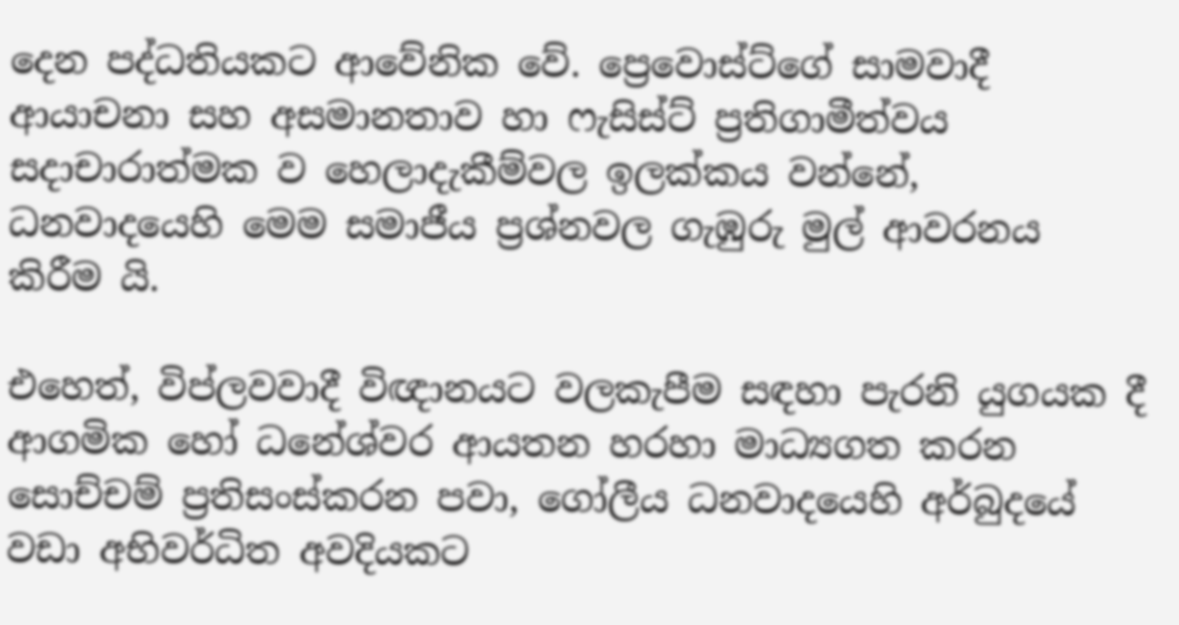දෙන පද්ධතියකට ආවේනික වේ. ප්‍රෙවොස්ට්ගේ සාමවාදී ආයාචනා සහ අසමානතාව හා ෆැසිස්ට් ප්‍රතිගාමීත්වය සදාචාරාත්මක ව හෙලාදැකීම්වල ඉලක්කය වන්නේ, ධනවාදයෙහි මෙම සමාජීය ප්‍රශ්නවල ගැඹුරු මුල් ආවරනය කිරීම යි.

එහෙත්, විප්ලවවාදී විඥානයට වලකැපීම සඳහා පැරනි යුගයක දී ආගමික හෝ ධනේශ්වර ආයතන හරහා මාධ්‍යගත කරන සොච්චම් ප්‍රතිසංස්කරන පවා, ගෝලීය ධනවාදයෙහි අර්බුදයේ වඩා අභිවර්ධිත අවදියකට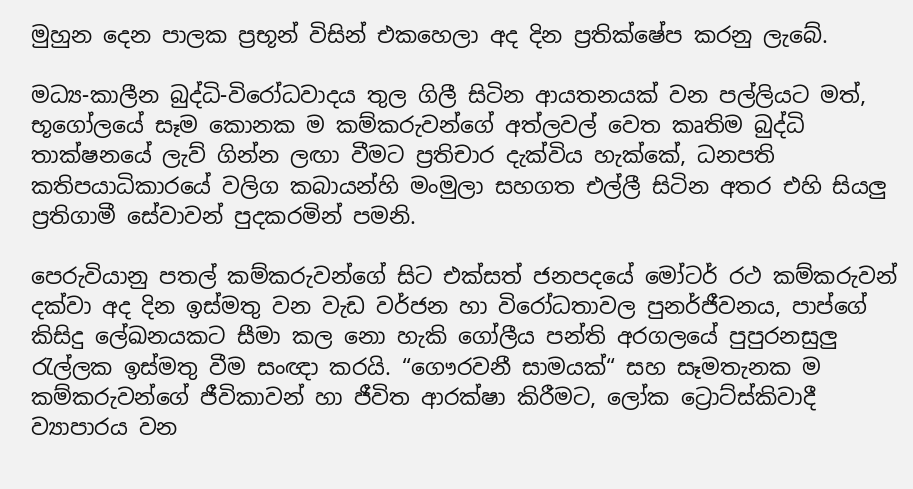මුහුන දෙන පාලක ප්‍රභූන් විසින් එකහෙලා අද දින ප්‍රතික්ෂේප කරනු ලැබේ.

මධ්‍ය-කාලීන බුද්ධි-විරෝධවාදය තුල ගිලී සිටින ආයතනයක් වන පල්ලියට මත්, භූගෝලයේ සෑම කොනක ම කම්කරුවන්ගේ අත්ලවල් වෙත කෘතිම බුද්ධි තාක්ෂනයේ ලැව් ගින්න ලඟා වීමට ප්‍රතිචාර දැක්විය හැක්කේ, ධනපති කතිපයාධිකාරයේ වලිග කබායන්හි මංමුලා සහගත එල්ලී සිටින අතර එහි සියලු ප්‍රතිගාමී සේවාවන් පුදකරමින් පමනි.

පෙරුවියානු පතල් කම්කරුවන්ගේ සිට එක්සත් ජනපදයේ මෝටර් රථ කම්කරුවන් දක්වා අද දින ඉස්මතු වන වැඩ වර්ජන හා විරෝධතාවල පුනර්ජීවනය, පාප්ගේ කිසිදු ලේඛනයකට සීමා කල නො හැකි ගෝලීය පන්ති අරගලයේ පුපුරනසුලු රැල්ලක ඉස්මතු වීම සංඥා කරයි. “ගෞරවනී සාමයක්“ සහ සෑමතැනක ම කම්කරුවන්ගේ ජීවිකාවන් හා ජීවිත ආරක්ෂා කිරීමට, ලෝක ට්‍රොට්ස්කිවාදී ව්‍යාපාරය වන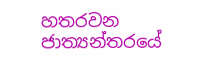හතරවන ජාත්‍යන්තරයේ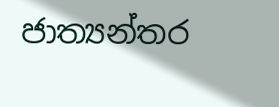ජාත්‍යන්තර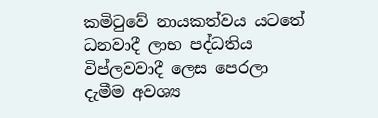කමිටුවේ නායකත්වය යටතේ ධනවාදී ලාභ පද්ධතිය විප්ලවවාදී ලෙස පෙරලා දැමීම අවශ්‍ය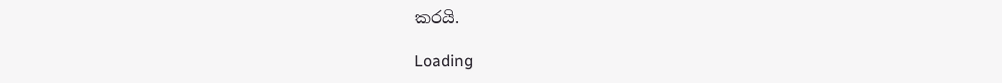කරයි.

Loading